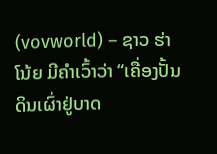(vovworld) – ຊາວ ຮ່າໂນ້ຍ ມີຄຳເວົ້າວ່າ “ເຄື່ອງປັ້ນດິນເຜົ່າຢູ່ບາດ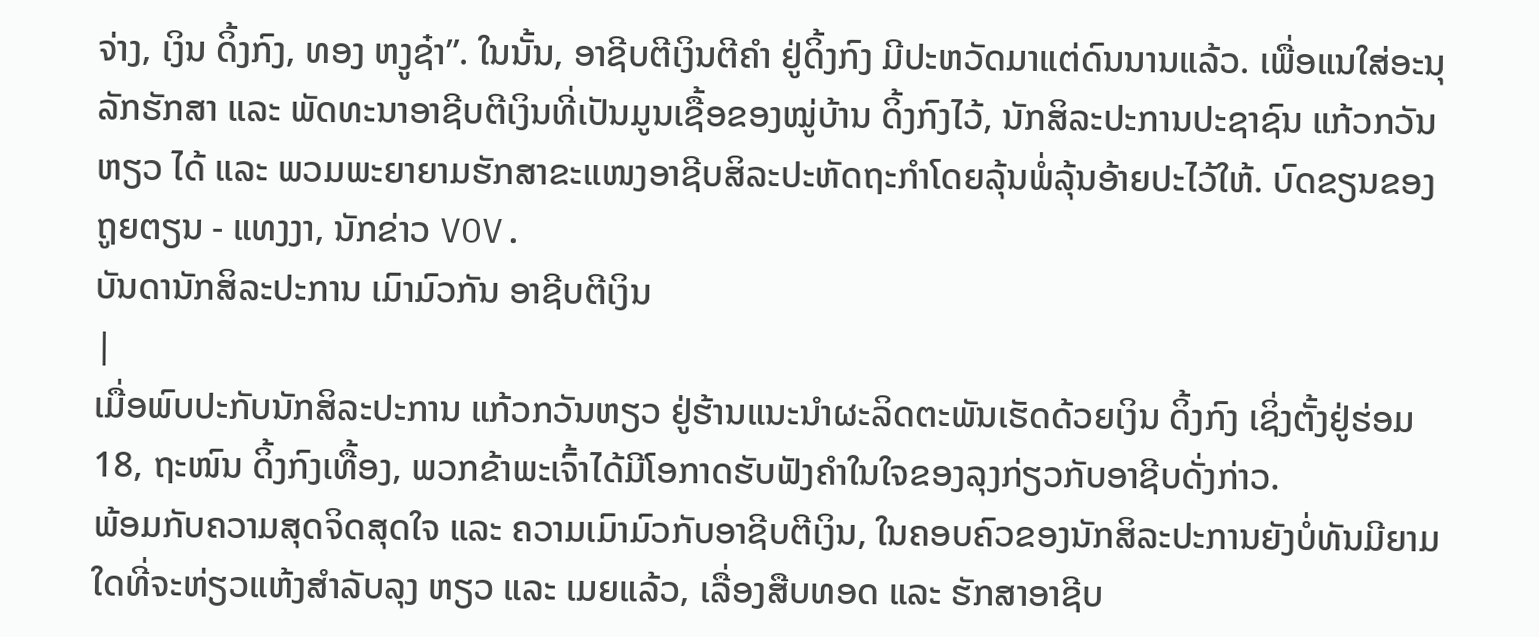ຈ່າງ, ເງິນ ດິ້ງກົງ, ທອງ ຫງູຊ໋າ”. ໃນນັ້ນ, ອາຊີບຕີເງິນຕີຄຳ ຢູ່ດິ້ງກົງ ມີປະຫວັດມາແຕ່ດົນນານແລ້ວ. ເພື່ອແນໃສ່ອະນຸລັກຮັກສາ ແລະ ພັດທະນາອາຊີບຕີເງິນທີ່ເປັນມູນເຊື້ອຂອງໝູ່ບ້ານ ດິ້ງກົງໄວ້, ນັກສິລະປະການປະຊາຊົນ ແກ້ວກວັນຫຽວ ໄດ້ ແລະ ພວມພະຍາຍາມຮັກສາຂະແໜງອາຊີບສິລະປະຫັດຖະກຳໂດຍລຸ້ນພໍ່ລຸ້ນອ້າຍປະໄວ້ໃຫ້. ບົດຂຽນຂອງ ຖູຍຕຽນ - ແທງງາ, ນັກຂ່າວ VOV.
ບັນດານັກສິລະປະການ ເມົາມົວກັນ ອາຊີບຕີເງິນ
|
ເມື່ອພົບປະກັບນັກສິລະປະການ ແກ້ວກວັນຫຽວ ຢູ່ຮ້ານແນະນຳຜະລິດຕະພັນເຮັດດ້ວຍເງິນ ດິ້ງກົງ ເຊິ່ງຕັ້ງຢູ່ຮ່ອມ 18, ຖະໜົນ ດິ້ງກົງເທື້ອງ, ພວກຂ້າພະເຈົ້າໄດ້ມີໂອກາດຮັບຟັງຄຳໃນໃຈຂອງລຸງກ່ຽວກັບອາຊີບດັ່ງກ່າວ.
ພ້ອມກັບຄວາມສຸດຈິດສຸດໃຈ ແລະ ຄວາມເມົາມົວກັບອາຊີບຕີເງິນ, ໃນຄອບຄົວຂອງນັກສິລະປະການຍັງບໍ່ທັນມີຍາມໃດທີ່ຈະຫ່ຽວແຫ້ງສຳລັບລຸງ ຫຽວ ແລະ ເມຍແລ້ວ, ເລື່ອງສືບທອດ ແລະ ຮັກສາອາຊີບ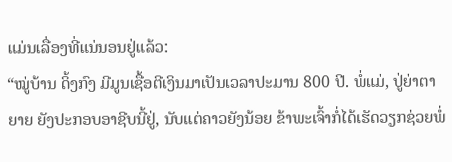ແມ່ນເລື່ອງທີ່ແນ່ນອນຢູ່ແລ້ວ:
“ໝູ່ບ້ານ ດິ້ງກົງ ມີມູນເຊື້ອຕີເງິນມາເປັນເວລາປະມານ 800 ປີ. ພໍ່ແມ່, ປູ່ຍ່າຕາຍາຍ ຍັງປະກອບອາຊີບນີ້ຢູ່, ນັບແຕ່ຄາວຍັງນ້ອຍ ຂ້າພະເຈົ້າກໍ່ໄດ້ເຮັດວຽກຊ່ວຍພໍ່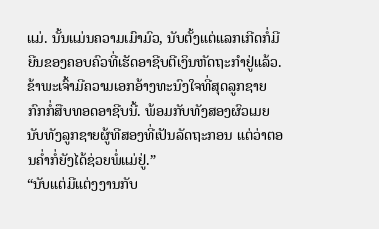ແມ່. ນັ້ນແມ່ນຄວາມເມົາມົວ, ນັບຕັ້ງແຕ່ແລກເກີດກໍ່ມີຍີນຂອງຄອບຄົວທີ່ເຮັດອາຊີບຕີເງິນຫັດຖະກຳຢູ່ແລ້ວ. ຂ້າພະເຈົ້າມີຄວາມເອກອ້າງທະນົງໃຈທີ່ສຸດລູກຊາຍກົກກໍ່ສືບທອດອາຊີບນີ້. ພ້ອມກັບທັງສອງຜົວເມຍນັບທັງລູກຊາຍຜູ້ທີສອງທີ່ເປັນລັດຖະກອນ ແຕ່ວ່າຕອນຄ່ຳກໍ່ຍັງໄດ້ຊ່ວຍພໍ່ແມ່ຢູ່.”
“ນັບແຕ່ມີແຕ່ງງານກັບ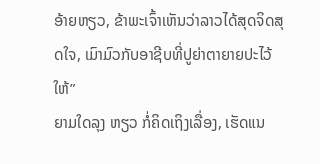ອ້າຍຫຽວ, ຂ້າພະເຈົ້າເຫັນວ່າລາວໄດ້ສຸດຈິດສຸດໃຈ, ເມົາມົວກັບອາຊີບທີ່ປູຍ່າຕາຍາຍປະໄວ້ໃຫ້”
ຍາມໃດລຸງ ຫຽວ ກໍ່ຄິດເຖິງເລື່ອງ, ເຮັດແນ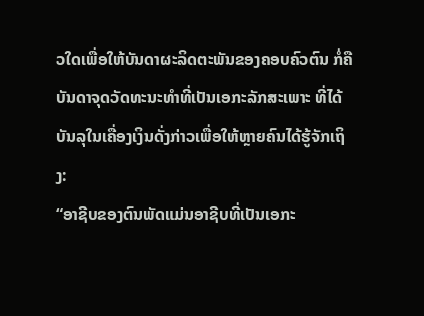ວໃດເພື່ອໃຫ້ບັນດາຜະລິດຕະພັນຂອງຄອບຄົວຕົນ ກໍ່ຄືບັນດາຈຸດວັດທະນະທຳທີ່ເປັນເອກະລັກສະເພາະ ທີ່ໄດ້ບັນລຸໃນເຄື່ອງເງິນດັ່ງກ່າວເພື່ອໃຫ້ຫຼາຍຄົນໄດ້ຮູ້ຈັກເຖິງ:
“ອາຊີບຂອງຕົນພັດແມ່ນອາຊີບທີ່ເປັນເອກະ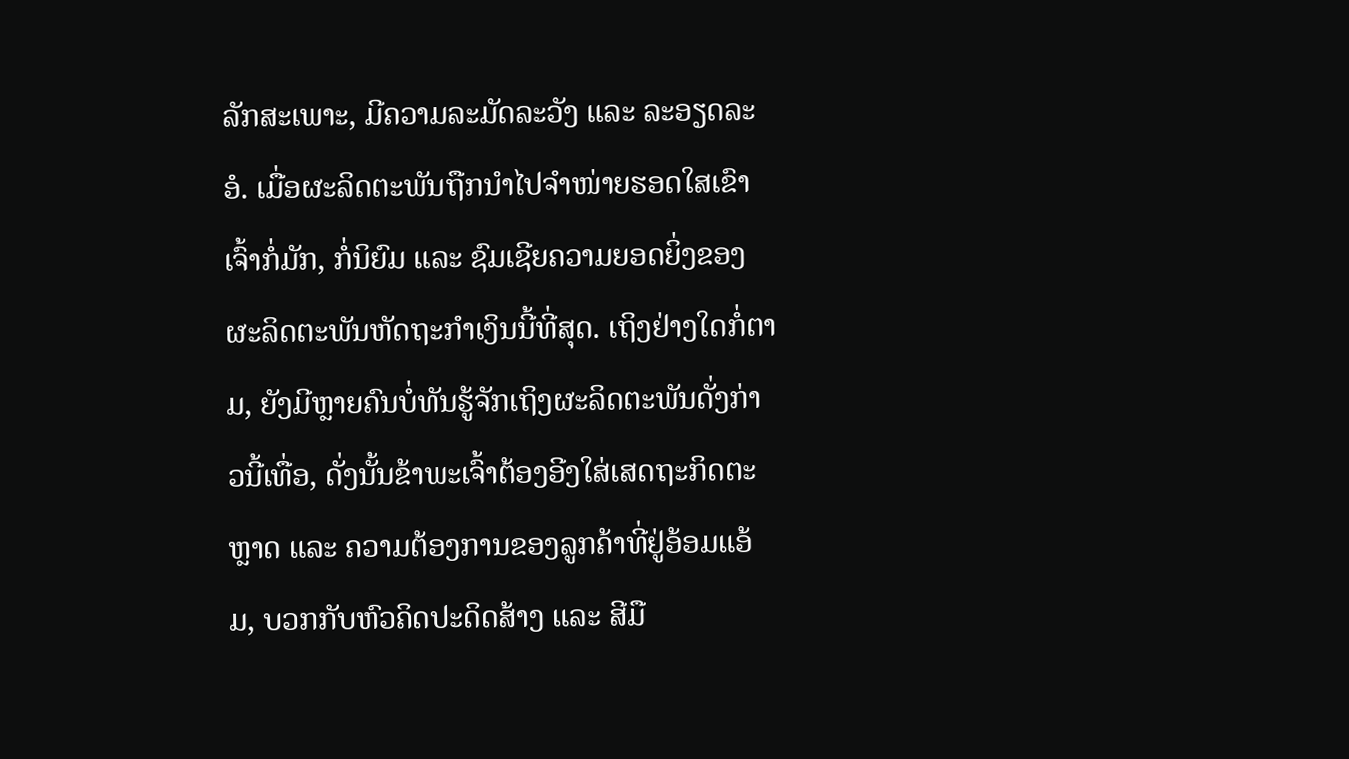ລັກສະເພາະ, ມີຄວາມລະມັດລະວັງ ແລະ ລະອຽດລະອໍ. ເມື່ອຜະລິດຕະພັນຖືກນຳໄປຈຳໜ່າຍຮອດໃສເຂົາເຈົ້າກໍ່ມັກ, ກໍ່ນິຍົມ ແລະ ຊົມເຊີຍຄວາມຍອດຍິ່ງຂອງຜະລິດຕະພັນຫັດຖະກຳເງິນນີ້ທີ່ສຸດ. ເຖິງຢ່າງໃດກໍ່ຕາມ, ຍັງມີຫຼາຍຄົນບໍ່ທັນຮູ້ຈັກເຖິງຜະລິດຕະພັນດັ່ງກ່າວນີ້ເທື່ອ, ດັ່ງນັ້ນຂ້າພະເຈົ້າຕ້ອງອີງໃສ່ເສດຖະກິດຕະຫຼາດ ແລະ ຄວາມຕ້ອງການຂອງລູກຄ້າທີ່ຢູ່ອ້ອມແອ້ມ, ບວກກັບຫົວຄິດປະດິດສ້າງ ແລະ ສີມື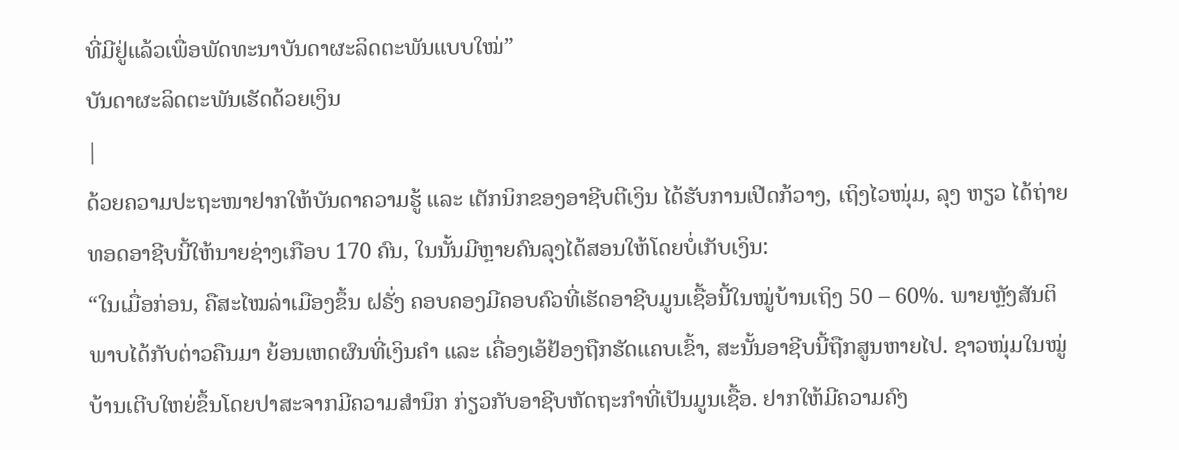ທີ່ມີຢູ່ແລ້ວເພື່ອພັດທະນາບັນດາຜະລິດຕະພັນແບບໃໝ່”
ບັນດາຜະລິດຕະພັນເຮັດດ້ວຍເງິນ
|
ດ້ວຍຄວາມປະຖະໜາຢາກໃຫ້ບັນດາຄວາມຮູ້ ແລະ ເຕັກນິກຂອງອາຊີບຕີເງິນ ໄດ້ຮັບການເປີດກ້ວາງ, ເຖິງໄວໜຸ່ມ, ລຸງ ຫຽວ ໄດ້ຖ່າຍທອດອາຊີບນີ້ໃຫ້ນາຍຊ່າງເກືອບ 170 ຄົນ, ໃນນັ້ນມີຫຼາຍຄົນລຸງໄດ້ສອນໃຫ້ໂດຍບໍ່ເກັບເງິນ:
“ໃນເມື່ອກ່ອນ, ຄືສະໄໝລ່າເມືອງຂຶ້ນ ຝຣັ່ງ ຄອບຄອງມີຄອບຄົວທີ່ເຮັດອາຊີບມູນເຊື້ອນີ້ໃນໝູ່ບ້ານເຖິງ 50 – 60%. ພາຍຫຼັງສັນຕິພາບໄດ້ກັບຕ່າວຄືນມາ ຍ້ອນເຫດຜົນທີ່ເງິນຄຳ ແລະ ເຄື່ອງເອ້ຢ້ອງຖືກຮັດແຄບເຂົ້າ, ສະນັ້ນອາຊີບນີ້ຖືກສູນຫາຍໄປ. ຊາວໜຸ່ມໃນໝູ່ບ້ານເຕີບໃຫຍ່ຂຶ້ນໂດຍປາສະຈາກມີຄວາມສຳນຶກ ກ່ຽວກັບອາຊີບຫັດຖະກຳທີ່ເປັນມູນເຊື້ອ. ຢາກໃຫ້ມີຄວາມຄົງ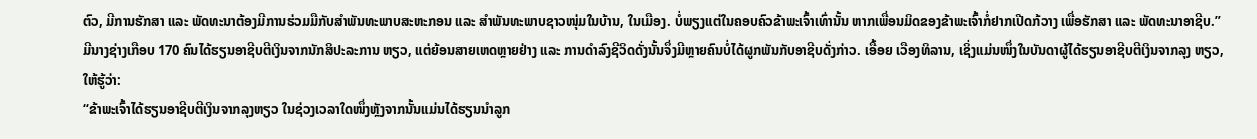ຕົວ, ມີການຮັກສາ ແລະ ພັດທະນາຕ້ອງມີການຮ່ວມມືກັບສຳພັນທະພາບສະຫະກອນ ແລະ ສຳພັນທະພາບຊາວໜຸ່ມໃນບ້ານ, ໃນເມືອງ. ບໍ່ພຽງແຕ່ໃນຄອບຄົວຂ້າພະເຈົ້າເທົ່ານັ້ນ ຫາກເພື່ອນມິດຂອງຂ້າພະເຈົ້າກໍ່ຢາກເປີດກ້ວາງ ເພື່ອຮັກສາ ແລະ ພັດທະນາອາຊີບ.”
ມີນາງຊ່າງເກືອບ 170 ຄົນໄດ້ຮຽນອາຊີບຕີເງິນຈາກນັກສິປະລະການ ຫຽວ, ແຕ່ຍ້ອນສາຍເຫດຫຼາຍຢ່າງ ແລະ ການດຳລົງຊີວິດດັ່ງນັ້ນຈຶ່ງມີຫຼາຍຄົນບໍ່ໄດ້ຜູກພັນກັບອາຊີບດັ່ງກ່າວ. ເອື້ອຍ ເວືອງທິລານ, ເຊິ່ງແມ່ນໜຶ່ງໃນບັນດາຜູ້ໄດ້ຮຽນອາຊີບຕີເງິນຈາກລຸງ ຫຽວ, ໃຫ້ຮູ້ວ່າ:
“ຂ້າພະເຈົ້າໄດ້ຮຽນອາຊີບຕີເງິນຈາກລຸງຫຽວ ໃນຊ່ວງເວລາໃດໜຶ່ງຫຼັງຈາກນັ້ນແມ່ນໄດ້ຮຽນນຳລູກ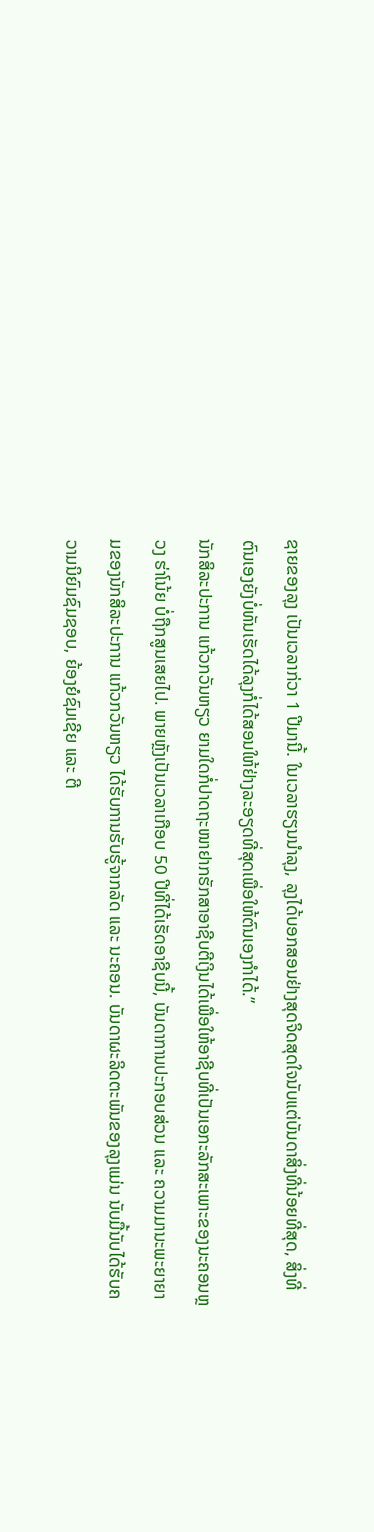ຊາຍຂອງລຸງ ເປັນເວລາກ່ວາ 1 ປີມານີ້. ໃນເວລາຮຽນນຳລຸງ, ລຸງໄດ້ບອກສອນຢ່າງສຸດຈິດສຸດໃຈນັບແຕ່ບັນດາສິ່ງທີ່ນ້ອຍທີ່ສຸດ, ສິ່ງທີ່ຕົນເອງຍັງບໍ່ທັນເຮັດໄດ້ລຸງກໍ່ໄດ້ສອນໃຫ້ຢ່າງລະອຽດທີ່ສຸດເພື່ອໃຫ້ຕົນເອງກຳໄດ້.”
ນັກສິລະປະການ ແກ້ວກວັນຫຽວ ຍາມໃດກໍ່ປາດຖະໜາຢາກຮັກສາອາຊີບຕີເງິນໄດ້ເພື່ອໃຫ້ອາຊີບທີ່ເປັນເອກະລັກສະເພາະຂອງນະຄອນຫຼວງ ຮ່າໂນ້ຍ ບໍ່ຖືກສູນເສຍໄປ. ພາຍຫຼັງເປັນເວລາເກືອບ 50 ປີທີ່ໄດ້ເຮັດອາຊີບນີ້, ບັນດາການປະກອບສ່ວນ ແລະ ຄວາມມານະພະຍາຍາມຂອງນັກສິລະປະການ ແກ້ວກວັນຫຽວ ໄດ້ຮັບການຮັບຮູ້ຈາກລັດ ແລະ ນະຄອນ. ບັນດາຜະລິດຕະພັນຂອງລຸງແມ່ນ ນັບມື້ນັບໄດ້ຮັບຄວາມນິຍົມຊົມຊອບ, ຍ້ອງຍໍຊົມເຊີຍ ແລະ ຕີ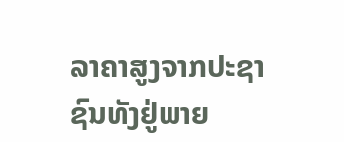ລາຄາສູງຈາກປະຊາຊົນທັງຢູ່ພາຍ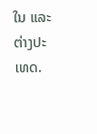ໃນ ແລະ ຕ່າງປະເທດ.